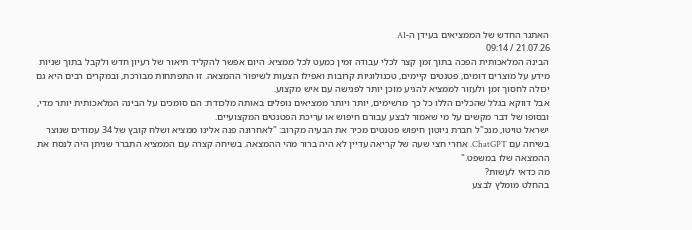האתגר החדש של הממציאים בעידן ה-AI
21.07.26 / 09:14
הבינה המלאכותית הפכה בתוך זמן קצר לכלי עבודה זמין כמעט לכל ממציא. היום אפשר להקליד תיאור של רעיון חדש ולקבל בתוך שניות מידע על מוצרים דומים, פטנטים קיימים, טכנולוגיות קרובות ואפילו הצעות לשיפור ההמצאה. זו התפתחות מבורכת, ובמקרים רבים היא גם יכולה לחסוך זמן ולעזור לממציא להגיע מוכן יותר לפגישה עם איש מקצוע.
אבל דווקא בגלל שהכלים הללו כל כך מרשימים, יותר ויותר ממציאים נופלים באותה מלכודת: הם סומכים על הבינה המלאכותית יותר מדי, ובסופו של דבר מקשים על מי שאמור לבצע עבורם חיפוש או עריכת הפטנטים המקצועיים.
ישראל טויטו, מנכ"ל חברת ניוטון חיפוש פטנטים מכיר את הבעיה מקרוב: "לאחרונה פנה אלינו ממציא ושלח קובץ של 34 עמודים שנוצר בשיחה עם ChatGPT. אחרי חצי שעה של קריאה עדיין לא היה ברור מהי ההמצאה. בשיחה קצרה עם הממציא התברר שניתן היה לנסח את ההמצאה שלו במשפט."
מה כדאי לעשות?
בהחלט מומלץ לבצע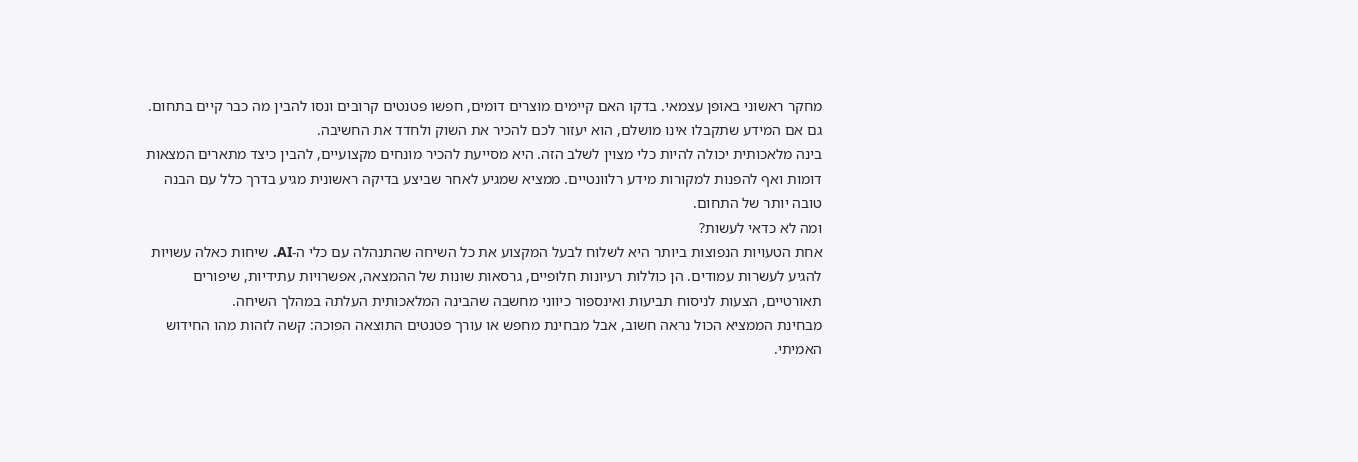מחקר ראשוני באופן עצמאי. בדקו האם קיימים מוצרים דומים, חפשו פטנטים קרובים ונסו להבין מה כבר קיים בתחום. גם אם המידע שתקבלו אינו מושלם, הוא יעזור לכם להכיר את השוק ולחדד את החשיבה.
בינה מלאכותית יכולה להיות כלי מצוין לשלב הזה. היא מסייעת להכיר מונחים מקצועיים, להבין כיצד מתארים המצאות דומות ואף להפנות למקורות מידע רלוונטיים. ממציא שמגיע לאחר שביצע בדיקה ראשונית מגיע בדרך כלל עם הבנה טובה יותר של התחום.
ומה לא כדאי לעשות?
אחת הטעויות הנפוצות ביותר היא לשלוח לבעל המקצוע את כל השיחה שהתנהלה עם כלי ה-AI. שיחות כאלה עשויות להגיע לעשרות עמודים. הן כוללות רעיונות חלופיים, גרסאות שונות של ההמצאה, אפשרויות עתידיות, שיפורים תאורטיים, הצעות לניסוח תביעות ואינספור כיווני מחשבה שהבינה המלאכותית העלתה במהלך השיחה.
מבחינת הממציא הכול נראה חשוב, אבל מבחינת מחפש או עורך פטנטים התוצאה הפוכה: קשה לזהות מהו החידוש האמיתי.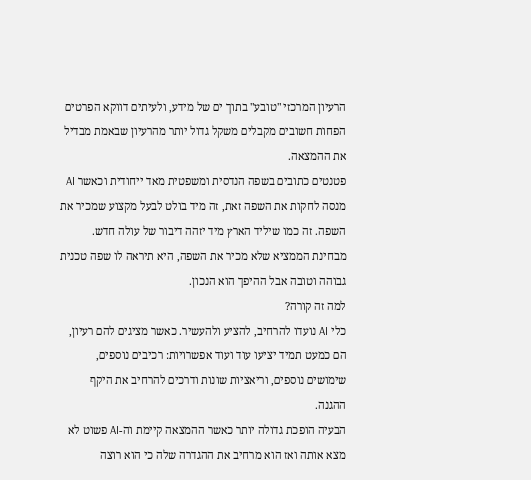הרעיון המרכזי "טובע" בתוך ים של מידע, ולעיתים דווקא הפרטים הפחות חשובים מקבלים משקל גדול יותר מהרעיון שבאמת מבדיל את ההמצאה.
פטנטים כתובים בשפה הנדסית ומשפטית מאד ייחודית וכאשר AI מנסה לחקות את השפה זאת, זה מיד בולט לבעל מקצוע שמכיר את השפה. זה כמו שיליד הארץ מיד יזהה דיבור של עולה חדש. מבחינת הממציא שלא מכיר את השפה, היא תיראה לו שפה טכנית גבוהה וטובה אבל ההיפך הוא הנכון.
למה זה קורה?
כלי AI נועדו להרחיב, להציע ולהעשיר. כאשר מציגים להם רעיון, הם כמעט תמיד יציעו עוד ועוד אפשרויות: רכיבים נוספים, שימושים נוספים, וריאציות שונות ודרכים להרחיב את היקף ההגנה.
הבעיה הופכת גדולה יותר כאשר ההמצאה קיימת וה-AI פשוט לא מצא אותה ואז הוא מרחיב את ההגדרה שלה כי הוא רוצה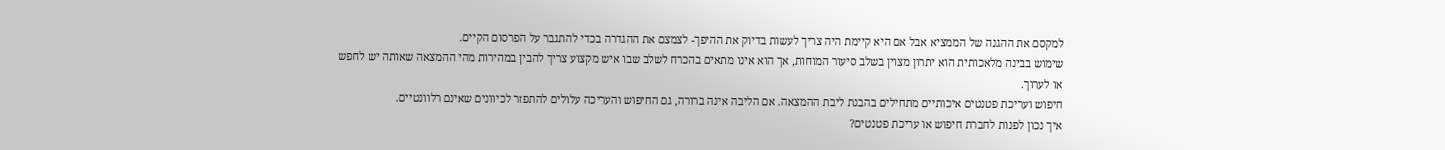למקסם את ההגנה של הממציא אבל אם היא קיימת היה צריך לעשות בדיוק את ההיפך- לצמצם את ההגדרה בכדי להתגבר על הפרסום הקיים.
שימוש בבינה מלאכותית הוא יתרון מצוין בשלב סיעור המוחות, אך הוא אינו מתאים בהכרח לשלב שבו איש מקצוע צריך להבין במהירות מהי ההמצאה שאותה יש לחפש או לערוך.
חיפוש ועריכת פטנטים איכותיים מתחילים בהבנת ליבת ההמצאה. אם הליבה אינה ברורה, גם החיפוש והעריכה עלולים להתפזר לכיוונים שאינם רלוונטיים.
איך נכון לפנות לחברת חיפוש או עריכת פטנטים?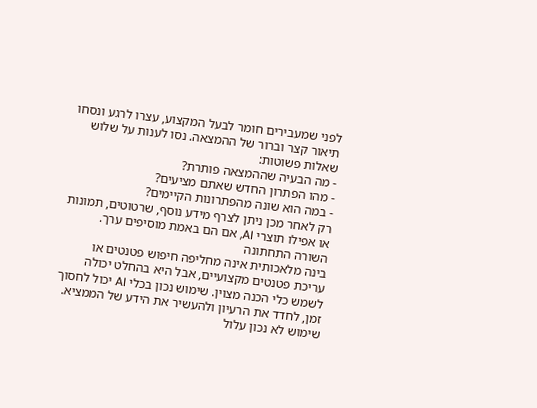לפני שמעבירים חומר לבעל המקצוע, עצרו לרגע ונסחו תיאור קצר וברור של ההמצאה. נסו לענות על שלוש שאלות פשוטות:
- מה הבעיה שההמצאה פותרת?
- מהו הפתרון החדש שאתם מציעים?
- במה הוא שונה מהפתרונות הקיימים?
רק לאחר מכן ניתן לצרף מידע נוסף, שרטוטים, תמונות או אפילו תוצרי AI, אם הם באמת מוסיפים ערך.
השורה התחתונה
בינה מלאכותית אינה מחליפה חיפוש פטנטים או עריכת פטנטים מקצועיים, אבל היא בהחלט יכולה לשמש כלי הכנה מצוין. שימוש נכון בכלי AI יכול לחסוך זמן, לחדד את הרעיון ולהעשיר את הידע של הממציא. שימוש לא נכון עלול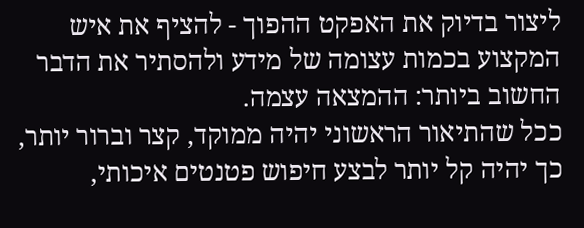ליצור בדיוק את האפקט ההפוך - להציף את איש המקצוע בכמות עצומה של מידע ולהסתיר את הדבר החשוב ביותר: ההמצאה עצמה.
ככל שהתיאור הראשוני יהיה ממוקד, קצר וברור יותר, כך יהיה קל יותר לבצע חיפוש פטנטים איכותי,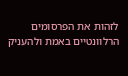לזהות את הפרסומים הרלוונטיים באמת ולהעניק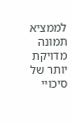לממציא תמונה מדויקת יותר של סיכויי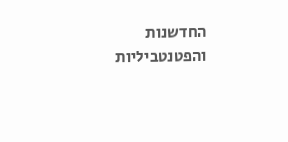החדשנות והפטנטביליות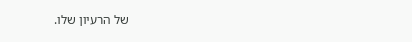של הרעיון שלו.